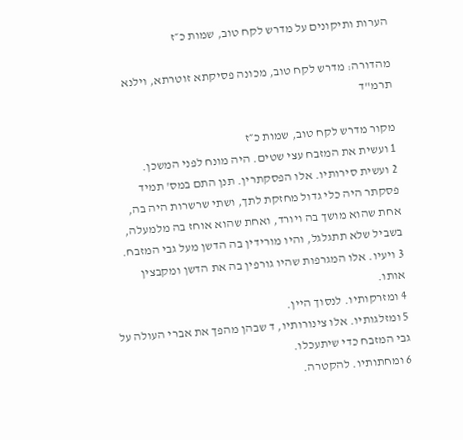הערות ותיקונים על מדרש לקח טוב, שמות כ״ז

מהדורה: מדרש לקח טוב, מכונה פסיקתא זוטרתא, וילנא תרמ"ד

מקור מדרש לקח טוב, שמות כ״ז
1 ועשית את המזבח עצי שטים. היה מונח לפני המשכן.
2 ועשית סירותיו. אלו הפסקתרין. תנן התם במס' תמיד פסקתר היה כלי גדול מחזקת לתך, ושתי שרשרות היה בה, אחת שהוא מושך בה ויורד, ואחת שהוא אוחז בה מלמעלה, בשביל שלא תתגלגל, והיו מורידין בה הדשן מעל גבי המזבח.
3 ויעיו. אלו המגרפות שהיו גורפין בה את הדשן ומקבצין אותו.
4 ומזרקותיו. לנסוך היין.
5 ומזלגותיו. אלו צינורותיו, ד שבהן מהפך את אברי העולה על גבי המזבח כדי שיתעכלו.
6 ומחתותיו. להקטרה.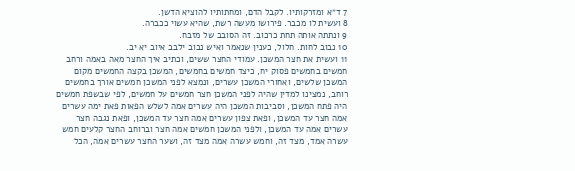7 ד״א ומזרקותיו. לקבל הדם, ומחתותיו להוציא הדשן.
8 ועשית לו מכבר. פירושו מעשה רשת, שהיא עשוי ככברה.
9 ונתתה אותה תחת כרכוב. זה הסובב של מזבח.
10 נבוב לחות. חלול, כענין שנאמר ואיש נבוב ילבב איוב יא יב.
11 ועשית את חצר המשכן. עמודי החצר ששים, וכתיב איך החצר מאה באמה ורחב חמשים בחמשים פסוק יח, כיצד חמשים בחמשים, המשכן בקצה החמשים מקום המשכן שלשים, ואחורי המשכן עשרים, ונמצא לפני המשכן חמשים אורך בחמשים רוחב, נמצינו למדין שהיה לפני המשכן חצר חמשים על חמשים, לפי שבשפת חמשים היה פתח המשכן, וסביבות המשכן היה עשרים אמה לשלש הפאות פאת ימה עשרים אמה חצר עד המשכן, ופאת צפון עשרים אמה חצר עד המשכן, ופאת נגבה חצר עשרים אמה עד המשכן, ולפני המשכן חמשים אמה חצר וברוחב החצר קלעים חמש עשרה אמד, מצד זה, וחמש עשרה אמה מצד זה, ושער החצר עשרים אמה, הכל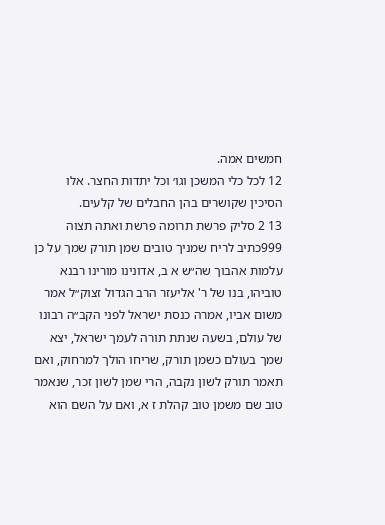חמשים אמה.
12 לכל כלי המשכן וגו׳ וכל יתדות החצר. אלו הסיכין שקושרים בהן החבלים של קלעים.
13 2 סליק פרשת תרומה פרשת ואתה תצוה 999כתיב לריח שמניך טובים שמן תורק שמך על כן עלמות אהבוך שה״ש א ב, אדונינו מורינו רבנא טוביהו, בנו של ר' אליעזר הרב הגדול זצוק״ל אמר משום אביו, אמרה כנסת ישראל לפני הקב״ה רבונו של עולם, בשעה שנתת תורה לעמך ישראל, יצא שמך בעולם כשמן תורק, שריחו הולך למרחוק, ואם תאמר תורק לשון נקבה, הרי שמן לשון זכר, שנאמר טוב שם משמן טוב קהלת ז א, ואם על השם הוא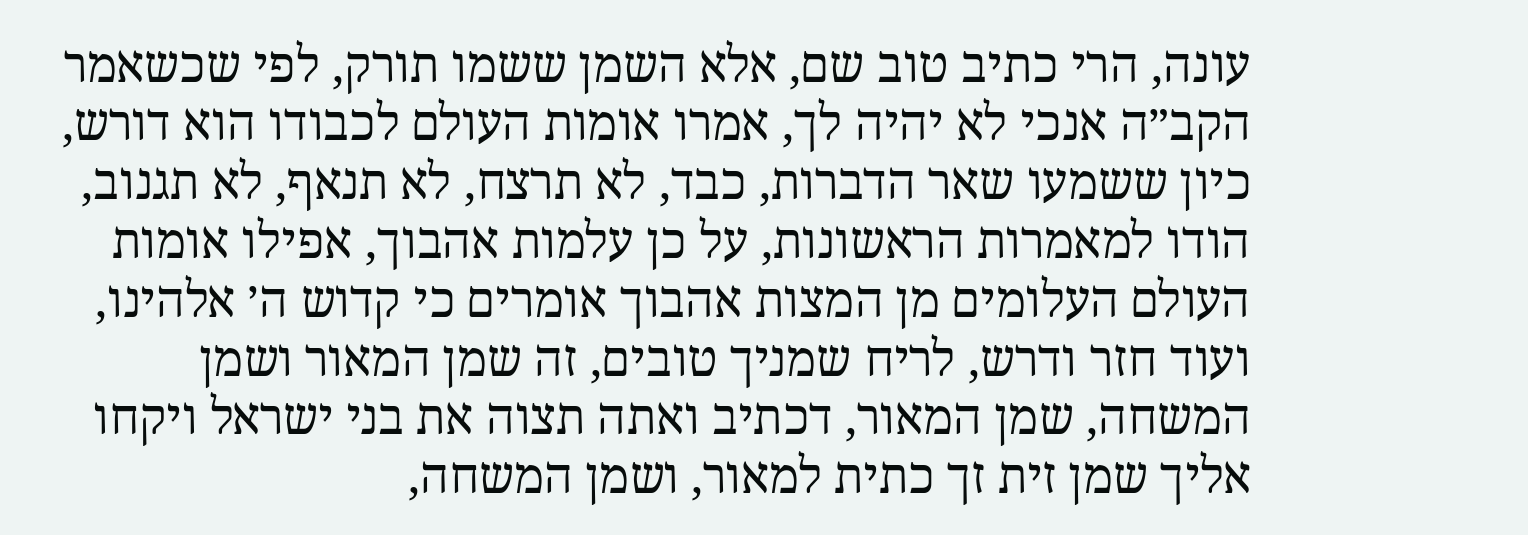עונה, הרי כתיב טוב שם, אלא השמן ששמו תורק, לפי שכשאמר הקב״ה אנכי לא יהיה לך, אמרו אומות העולם לכבודו הוא דורש, כיון ששמעו שאר הדברות, כבד, לא תרצח, לא תנאף, לא תגנוב, הודו למאמרות הראשונות, על כן עלמות אהבוך, אפילו אומות העולם העלומים מן המצות אהבוך אומרים כי קדוש ה׳ אלהינו, ועוד חזר ודרש, לריח שמניך טובים, זה שמן המאור ושמן המשחה, שמן המאור, דכתיב ואתה תצוה את בני ישראל ויקחו אליך שמן זית זך כתית למאור, ושמן המשחה,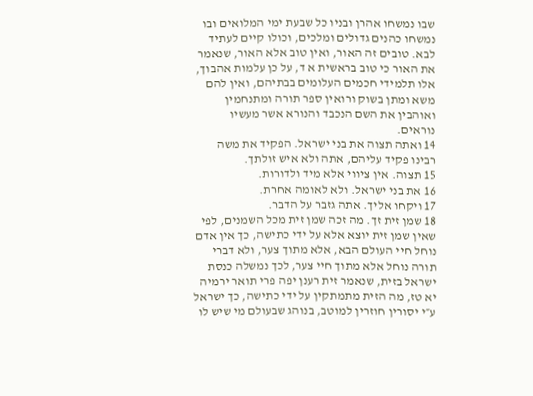שבו נמשחו אהרן ובניו כל שבעת ימי המלואים ובו נמשחו כהנים גדולים ומלכים, וכולו קיים לעתיד לבא. טובים זה האור, ואין טוב אלא האור, שנאמר את האור כי טוב בראשית א ד, על כן עלמות אהבוך, אלו תלמידי חכמים העלומים בבתיהם, ואין להם משא ומתן בשוק ורואין ספר תורה ומתנחמין ואוהבין את השם הנכבד והנורא אשר מעשיו נוראים.
14 ואתה תצוה את בני ישראל. הפקיד את משה רבינו פקיד עליהם, אתה ולא איש זולתך.
15 תצוה. אין ציווי אלא מיד ולדורות.
16 את בני ישראל. ולא לאומה אחרת.
17 ויקחו אליך. אתה גזבר על הדבר.
18 שמן זית זך. מה זכה שמן זית מכל השמנים, לפי שאין שמן זית יוצא אלא על ידי כתישה, כך אין אדם נוחל חיי העולם הבא, אלא מתוך צער, ולא דברי תורה נוחל אלא מתוך חיי צער, לכך נמשלה כנסת ישראל בזית, שנאמר זית רענן יפה פרי תואר ירמיה יא טז, מה הזית מתמתקין על ידי כתישה, כך ישראל ע״י יסורין חוזרין למוטב, בנוהג שבעולם מי שיש לו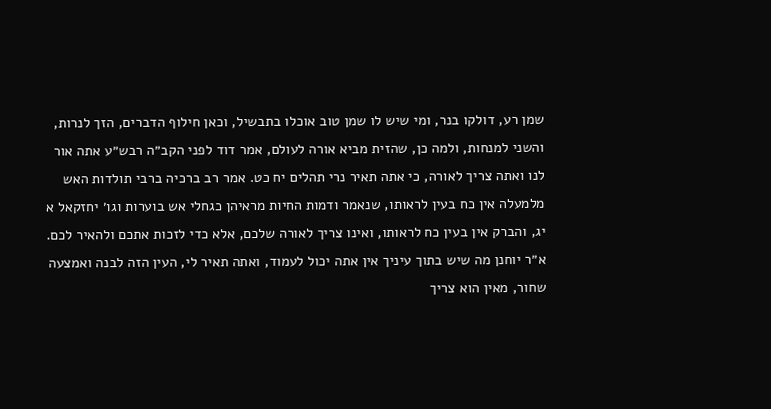שמן רע, דולקו בנר, ומי שיש לו שמן טוב אוכלו בתבשיל, וכאן חילוף הדברים, הזך לנרות, והשני למנחות, ולמה כן, שהזית מביא אורה לעולם, אמר דוד לפני הקב״ה רבש״ע אתה אור לנו ואתה צריך לאורה, כי אתה תאיר נרי תהלים יח כט. אמר רב ברכיה ברבי תולדות האש מלמעלה אין כח בעין לראותו, שנאמר ודמות החיות מראיהן כגחלי אש בוערות וגו׳ יחזקאל א יג, והברק אין בעין כח לראותו, ואינו צריך לאורה שלכם, אלא כדי לזכות אתכם ולהאיר לכם. א״ר יוחנן מה שיש בתוך עיניך אין אתה יכול לעמוד, ואתה תאיר לי, העין הזה לבנה ואמצעה שחור, מאין הוא צריך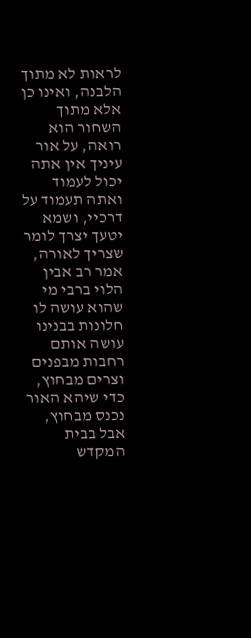לראות לא מתוך הלבנה, ואינו כן אלא מתוך השחור הוא רואה, על אור עיניך אין אתה יכול לעמוד ואתה תעמוד על דרכיי, ושמא יטעך יצרך לומר שצריך לאורה, אמר רב אבין הלוי ברבי מי שהוא עושה לו חלונות בבנינו עושה אותם רחבות מבפנים וצרים מבחוץ, כדי שיהא האור נכנס מבחוץ, אבל בבית המקדש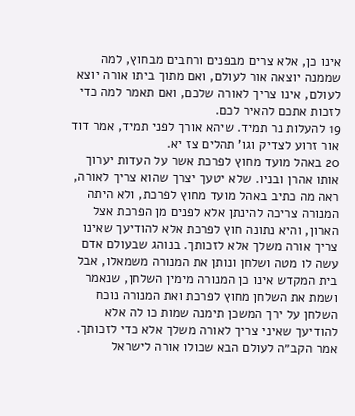אינו כן, אלא צרים מבפנים ורחבים מבחוץ, למה שממנה יוצאה אור לעולם, ואם מתוך ביתו אורה יוצא לעולם, אינו צריך לאורה שלכם, ואם תאמר למה כדי לזכות אתכם להאיר לכם.
19 להעלות נר תמיד. שיהא אורך לפני תמיד, אמר דוד אור זרוע לצדיק וגו' תהלים צז יא.
20 באהל מועד מחוץ לפרכת אשר על העדות יערוך אותו אהרן ובניו. שלא יטעך יצרך שהוא צריך לאורה, ראה מה כתיב באהל מועד מחוץ לפרכת, ולא היתה המנורה צריכה להינתן אלא לפנים מן הפרכת אצל הארון, והיא נתונה חוץ לפרכת אלא להודיעך שאינו צריך אורה משלך אלא לזכותך. בנוהג שבעולם אדם עשה לו מטה ושלחן ונותן את המנורה משמאלו, אבל בית המקדש אינו כן המנורה מימין השלחן, שנאמר ושמת את השלחן מחוץ לפרכת ואת המנורה נוכח השלחן על ירך המשכן תימנה שמות כו לה אלא להודיעך שאיני צריך לאורה משלך אלא כדי לזכותך. אמר הקב״ה לעולם הבא שכולו אורה לישראל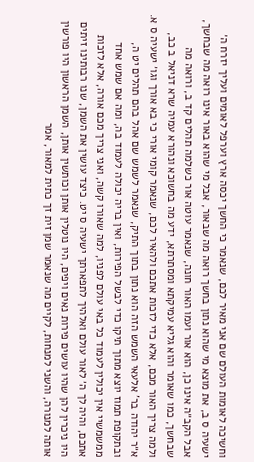וחשיכה לאומות העולם שם אני מאיר לכם, שנאמר כי החשך יכסה ארץ וערפל לאומים ועליך יזרח ה׳ ישעיה ס ב, את מוצא מי שהוא נתון בחשך רואה מה שבאור, אבל מי שהוא באור אינו רואה מה שבחשך, אבל הקב״ה אינו כן, הוא אור ועמו האור חונה, שנאמר עוטה אור כשלמה תהלים קד ב, ורואה מה שבחשך, כמו שאומר והוא גליא עמיקתא ומסתרתא, ידע מה בחשוכא ונהורא עמיה שרא דניאל ב כב, ולמה צריך האור מכם, אלא כדי לזכות אתכם ולהאיר לכם, שנאמר קומי אורי כי בא אורך וגו׳ ישעיה ס א. א״ר יהודה בר' אלעאי השמש הזה הוא נתון בתוך התיק, שנאמר לשמש שם אהל בהם תהלים יט ה, ובתקופת תמוז יוצא מתוך תיקו כדי לבשל הפירות, ואין בריה יכולה לעמוד בה, ומה אם שמש אחד ממשמשיי אין יכולין לעמוד כל באי עולם לפניו, למה שאורו קשה, ואני צריך מכם אורה, אלא לזכות אתכם, והיה לך ה׳ לאור עולם ואלהיך לתפארתך ישעיה ס יט. כיצד עושין את השמן, שנו רבותינו זיתים היו ניכרין להן שהיו עושים פירות נאים ויפים, היו נוטלין אותן וכותשין אותן, השמן הראשון היו פורשין אותה למנורה, והשני למנחות, לקיים מה שנאמר שמן זית זך כתית למאור, אמר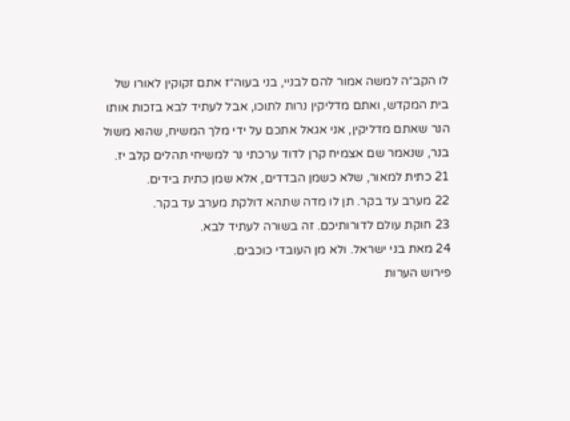לו הקב״ה למשה אמור להם לבניי, בני בעוה״ז אתם זקוקין לאורו של בית המקדש, ואתם מדליקין נרות לתוכו, אבל לעתיד לבא בזכות אותו הנר שאתם מדליקין, אני אגאל אתכם על ידי מלך המשיח, שהוא משול בנר, שנאמר שם אצמיח קרן לדוד ערכתי נר למשיחי תהלים קלב יז.
21 כתית למאור, שלא כשמן הבדדים, אלא שמן כתית בידים.
22 מערב עד בקר. תן לו מדה שתהא דולקת מערב עד בקר.
23 חוקת עולם לדורותיכם. זה בשורה לעתיד לבא.
24 מאת בני ישראל. ולא מן העובדי כוכבים.
פירוש הערות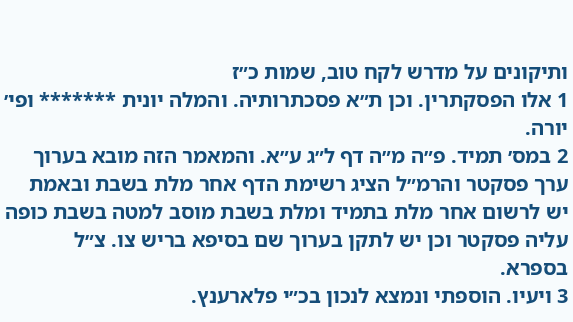ותיקונים על מדרש לקח טוב, שמות כ״ז
1 אלו הפסקתרין. וכן ת״א פסכתרותיה. והמלה יונית ******* ופי׳ יורה.
2 במס׳ תמיד. פ״ה מ״ה דף ל״ג ע״א. והמאמר הזה מובא בערוך ערך פסקטר והרמ״ל הציג רשימת הדף אחר מלת בשבת ובאמת יש לרשום אחר מלת בתמיד ומלת בשבת מוסב למטה בשבת כופה עליה פסקטר וכן יש לתקן בערוך שם בסיפא בריש צו. צ״ל בספרא.
3 ויעיו. הוספתי ונמצא לנכון בכ״י פלארענץ.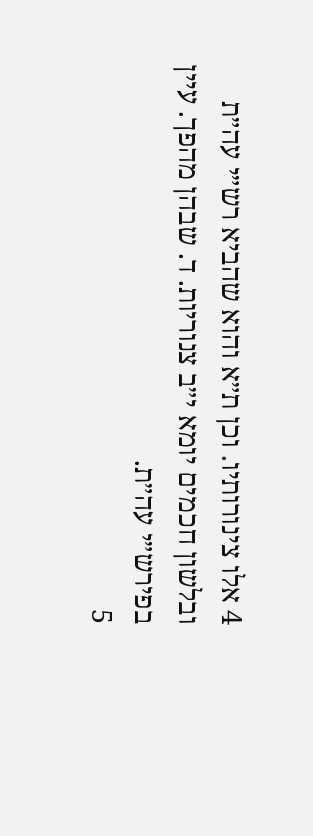4 אלו צינורותיו. וכן ת״א והוא שהביא רש״י עה״ת ובלשון חכמים יומא י״ב צנוריות. ד. שבהן מהפך. עיין בפירש״י עה״ת.
5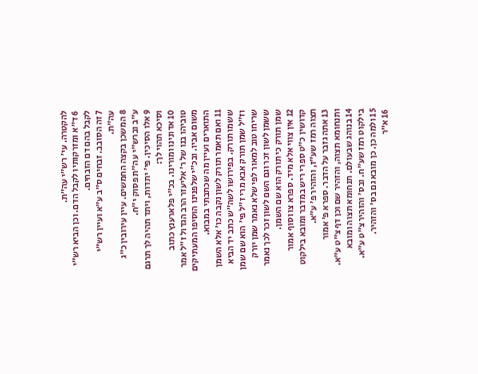להקטרה. עי׳ רש״י עה״ת.
6 ד״א ומזרקותיו לקבל הדם. וכן הביא רש״י לקבל בהם דם הזבחים.
7 זה הסובב. זבחים ס״ב ע״א ועיין רש״י עה״ת.
8 המשכן בקצה החמשים. עיין עירובין כ״ג ע״ב וברש״י עה״ת פסוק י״ח.
9 אלו הסיכין. פי׳ יתדות, ויתד תהיה לך תרגם וסיכא תהוי לך:
10 אדונינו ומורינו. בכ״י פלארענץ כתוב טוביהו בנו של ר׳ אליעזר הרב הגדול ז״ל אמר משום אביו. ובכ״י שלפנינו הוסיפו המעתיקים התוארים ועיין מה שכתבתי במבוא.
11 ואם תאמר תורק לשון נקבה כו׳ אלא השמן ששמו תורק. בפירושו לשה״ש כתב יד הביא וז״ל שמן תורק אבא מרי ז״ל פי׳ הוא שם שמן שריחו טוב למאור לפי שלא נאמר שמן יורק ששמן לשון זכר וגם השם לשון זכר לכך נאמר שמן תורק כי תורק הוא שם השמן.
12 אין צווי אלא מיד. ספרא צו וסוף אמור קדושין כ״ט ספרי ריש במדבר ומובא בילקוט תצוה רמז שע״ז, והזהיר פ׳ ע״א.
13 אתה גזבר על הדבר. ספרא פ׳ אמור ותנחומא תצוה, והזהיר שם וכן דף צ״ט ע״א.
14 בנוהג שבעולם. תנחומא תצוה ומובא בילקוט רמז שע״ח. ובס׳ והזהיר צ״ט ע״א.
15 ולמה כן. כן מובא גם בס׳ והזהיר.
16 א״ר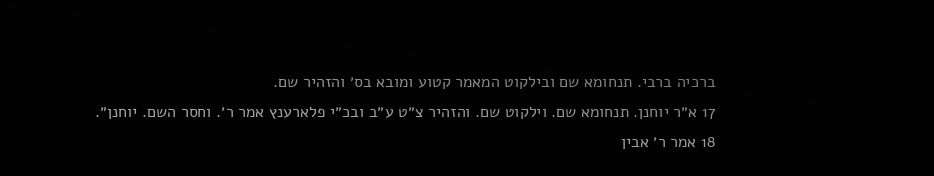ברכיה ברבי. תנחומא שם ובילקוט המאמר קטוע ומובא בס׳ והזהיר שם.
17 א״ר יוחנן. תנחומא שם. וילקוט שם. והזהיר צ״ט ע״ב ובכ״י פלארענץ אמר ר׳. וחסר השם. יוחנן״.
18 אמר ר׳ אבין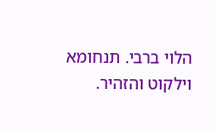הלוי ברבי. תנחומא וילקוט והזהיר.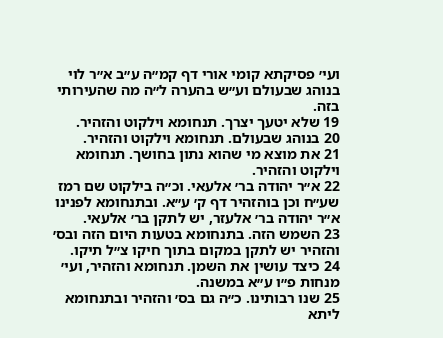ועי׳ פסיקתא קומי אורי דף קמ״ה ע״ב א״ר לוי בנוהג שבעולם וע״ש בהערה ל״ה מה שהעירותי בזה.
19 שלא יטעך יצרך. תנחומא וילקוט והזהיר.
20 בנוהג שבעולם. תנחומא וילקוט והזהיר.
21 את מוצא מי שהוא נתון בחושך. תנחומא וילקוט והזהיר.
22 א״ר יהודה בר׳ אלעאי. וכ״ה בילקוט שם רמז שע״ח וכן בוהזהיר דף ק׳ ע״א. ובתנחומא לפנינו א״ר יהודה בר׳ אלעזר, יש לתקן בר׳ אלעאי.
23 השמש הזה. בתנחומא בטעות היום הזה ובס׳ והזהיר יש לתקן במקום בתוך חיקו צ״ל תיקו.
24 כיצד עושין את השמן. תנחומא והזהיר, ועי׳ מנחות פ״ו ע״א במשנה.
25 שנו רבותינו. כ״ה גם בס׳ והזהיר ובתנחומא ליתא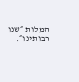המלות ״שנו רבותינו״.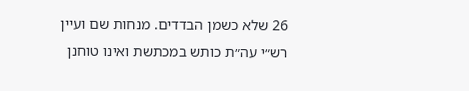26 שלא כשמן הבדדים. מנחות שם ועיין רש״י עה״ת כותש במכתשת ואינו טוחנן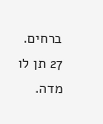ברחים.
27 תן לו מדה.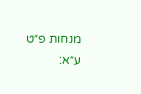מנחות פ״ט ע״א: